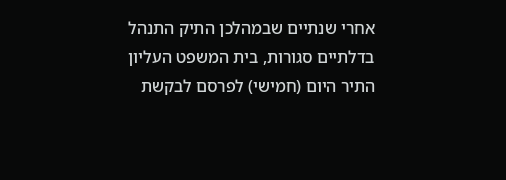אחרי שנתיים שבמהלכן התיק התנהל בדלתיים סגורות, בית המשפט העליון התיר היום (חמישי) לפרסם לבקשת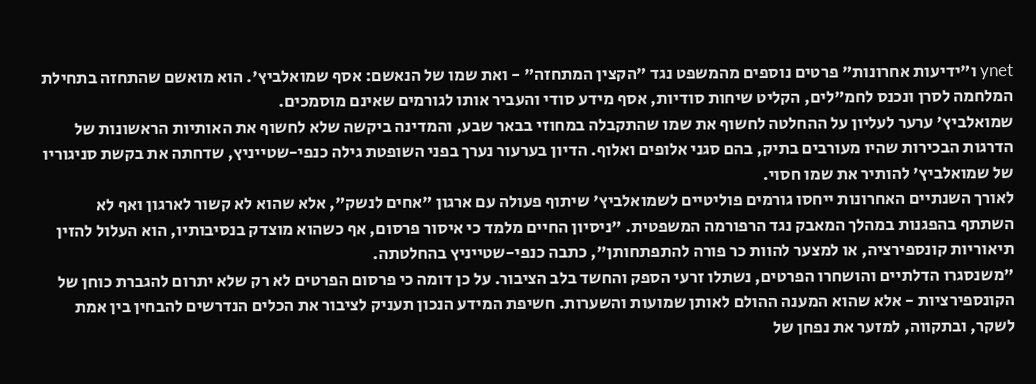ynet ו"ידיעות אחרונות" פרטים נוספים מהמשפט נגד "הקצין המתחזה" - ואת שמו של הנאשם: אסף שמואלביץ'. הוא מואשם שהתחזה בתחילת המלחמה לסרן ונכנס לחמ"לים, הקליט שיחות סודיות, אסף מידע סודי והעביר אותו לגורמים שאינם מוסמכים.
שמואלביץ' ערער לעליון על ההחלטה לחשוף את שמו שהתקבלה במחוזי בבאר שבע, והמדינה ביקשה שלא לחשוף את האותיות הראשונות של הדרגות הבכירות שהיו מעורבים בתיק, בהם סגני אלופים ואלוף. הדיון בערעור נערך בפני השופטת גילה כנפי-שטייניץ, שדחתה את בקשת סניגוריו של שמואלביץ' להותיר את שמו חסוי.
לאורך השנתיים האחרונות ייחסו גורמים פוליטיים לשמואלביץ' שיתוף פעולה עם ארגון "אחים לנשק", אלא שהוא לא קשור לארגון ואף לא השתתף בהפגנות במהלך המאבק נגד הרפורמה המשפטית. "ניסיון החיים מלמד כי איסור פרסום, אף כשהוא מוצדק בנסיבותיו, הוא העלול להזין תיאוריות קונספירציה, או למצער להוות כר פורה להתפתחותן", כתבה כנפי-שטייניץ בהחלטתה.
"משנסגרו הדלתיים והושחרו הפרטים, נשתלו זרעי הספק והחשד בלב הציבור. על כן דומה כי פרסום הפרטים לא רק שלא יתרום להגברת כוחן של הקונספירציות - אלא שהוא המענה ההולם לאותן שמועות והשערות. חשיפת המידע הנכון תעניק לציבור את הכלים הנדרשים להבחין בין אמת לשקר, ובתקווה, למזער את נפחן של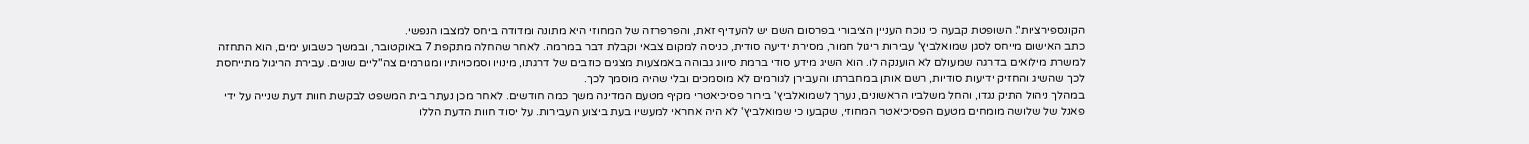הקונספירציות". השופטת קבעה כי נוכח העניין הציבורי בפרסום השם יש להעדיף זאת, והפרפרזה של המחוזי היא מתונה ומדודה ביחס למצבו הנפשי.
כתב האישום מייחס לסגן שמואלביץ' עבירות ריגול חמור, מסירת ידיעה סודית, כניסה למקום צבאי וקבלת דבר במרמה. לאחר שהחלה מתקפת 7 באוקטובר, ובמשך כשבוע ימים, הוא התחזה למשרת מילואים בדרגה שמעולם לא הוענקה לו. הוא השיג מידע סודי ברמת סיווג גבוהה באמצעות מצגים כוזבים של דרגתו, מינויו וסמכויותיו ומגורמים צה"ליים שונים. עבירת הריגול מתייחסת לכך שהשיג והחזיק ידיעות סודיות, רשם אותן במחברתו והעבירן לגורמים לא מוסמכים ובלי שהיה מוסמך לכך.
במהלך ניהול התיק נגדו, והחל משלביו הראשונים, נערך לשמואלביץ' בירור פסיכיאטרי מקיף מטעם המדינה משך כמה חודשים. לאחר מכן נעתר בית המשפט לבקשת חוות דעת שנייה על ידי פאנל של שלושה מומחים מטעם הפסיכיאטר המחוזי, שקבעו כי שמואלביץ' לא היה אחראי למעשיו בעת ביצוע העבירות. על יסוד חוות הדעת הללו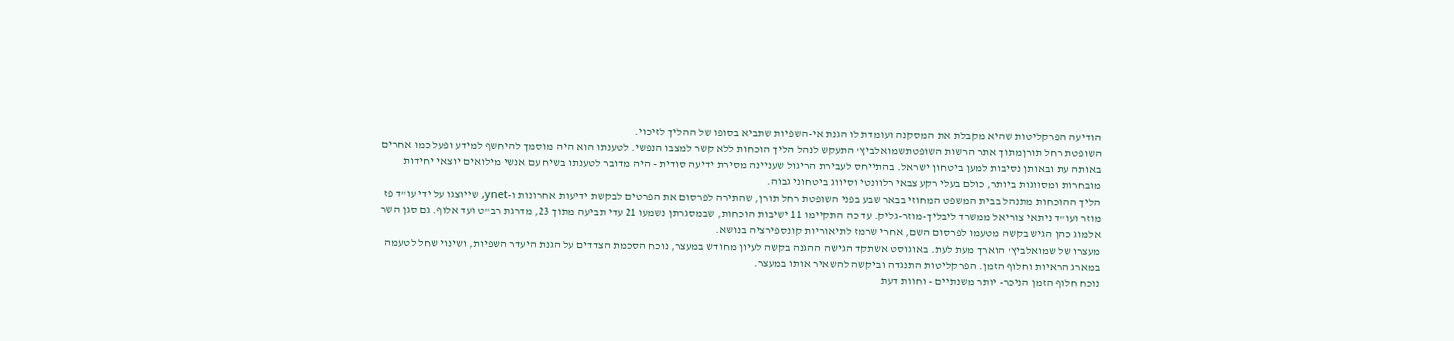הודיעה הפרקליטות שהיא מקבלת את המסקנה ועומדת לו הגנת אי-השפיות שתביא בסופו של ההליך לזיכוי.
השופטת רחל תורןמתוך אתר הרשות השופטתשמואלביץ' התעקש לנהל הליך הוכחות ללא קשר למצבו הנפשי. לטענתו הוא היה מוסמך להיחשף למידע ופעל כמו אחרים באותה עת ובאותן נסיבות למען ביטחון ישראל. בהתייחס לעבירת הריגול שעניינה מסירת ידיעה סודית - היה מדובר לטענתו בשיח עם אנשי מילואים יוצאי יחידות מובחרות ומסווגות ביותר, כולם בעלי רקע צבאי רלוונטי וסיווג ביטחוני גבוה.
הליך ההוכחות מתנהל בבית המשפט המחוזי בבאר שבע בפני השופטת רחל תורן, שהתירה לפרסום את הפרטים לבקשת ידיעות אחרונות ו-ynet, שייוצגו על ידי עו"ד פז מוזר ועו"ד ניתאי צוריאל ממשרד ליבליך-מוזר-גליק. עד כה התקיימו 11 ישיבות הוכחות, שבמסגרתן נשמעו 21 עדי תביעה מתוך 23, מדרגת רב"ט ועד אלוף. גם סגן השר אלמוג כהן הגיש בקשה מטעמו לפרסום השם, אחרי שרמז לתיאוריות קונספירציה בנושא.
מעצרו של שמואלביץ' הוארך מעת לעת. באוגוסט אשתקד הגישה ההגנה בקשה לעיון מחודש במעצר, נוכח הסכמת הצדדים על הגנת היעדר השפיות, ושינוי שחל לטעמה במארג הראיות וחלוף הזמן. הפרקליטות התנגדה וביקשה להשאיר אותו במעצר.
נוכח חלוף הזמן הניכר- יותר משנתיים - וחוות דעת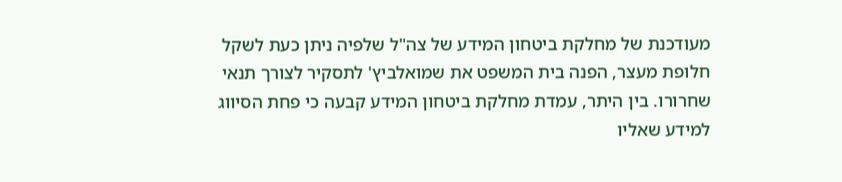מעודכנת של מחלקת ביטחון המידע של צה"ל שלפיה ניתן כעת לשקל חלופת מעצר, הפנה בית המשפט את שמואלביץ' לתסקיר לצורך תנאי שחרורו. בין היתר, עמדת מחלקת ביטחון המידע קבעה כי פחת הסיווג למידע שאליו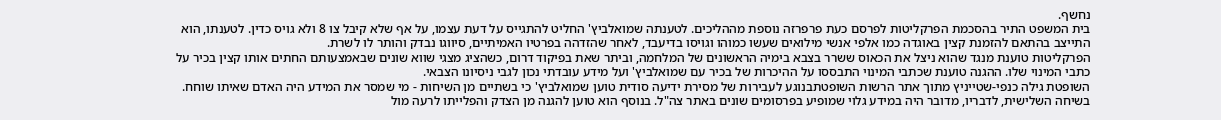נחשף.
בית המשפט התיר בהסכמת הפרקליטות לפרסם כעת פרפרזה נוספת מההליכים. לטענתה שמואלביץ' החליט להתגייס על דעת עצמו, על אף שלא קיבל צו 8 ולא גויס כדין. לטענתו, הוא התייצב בהתאם להזמנת קצין באוגדה כמו אלפי אנשי מילואים שעשו כמוהו וגויסו בדיעבד, לאחר שהזדהה בפרטיו האמיתיים, סיווגו נבדק והותר לו לשרת.
הפרקליטות טוענת מנגד שהוא ניצל את הכאוס ששרר בצבא בימיה הראשונים של המלחמה, וביתר שאת בפיקוד דרום, כשהציג מצגי שווא שונים שבאמצעותם החתים אותו קצין בכיר על כתבי המינוי שלו. ההגנה טוענת שכתבי המינוי התבססו על ההיכרות של בכיר עם שמואלביץ' ועל מידע עובדתי נכון לגבי ניסיונו הצבאי.
השופטת גילה כנפי-שטייניץ מתוך אתר הרשות השופטתבנוגע לעבירות של מסירת ידיעה סודית טוען שמואלביץ' כי בשתיים מן השיחות - מי שמסר את המידע היה האדם שאיתו שוחח. בשיחה השלישית, לדבריו, מדובר היה במידע גלוי שמופיע בפרסומים שונים באתר צה"ל. בנוסף הוא טוען להגנה מן הצדק והפלייתו לרעה מול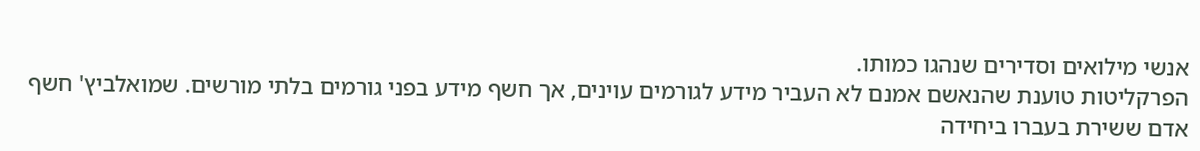אנשי מילואים וסדירים שנהגו כמותו.
הפרקליטות טוענת שהנאשם אמנם לא העביר מידע לגורמים עוינים, אך חשף מידע בפני גורמים בלתי מורשים. שמואלביץ' חשף אדם ששירת בעברו ביחידה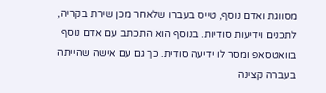מסווגת ואדם נוסף, טייס בעברו שלאחר מכן שירת בקריה, לתכנים וידיעות סודיות. בנוסף הוא התכתב עם אדם נוסף בוואטסאפ ומסר לו ידיעה סודית. כך גם עם אישה שהייתה בעברה קצינה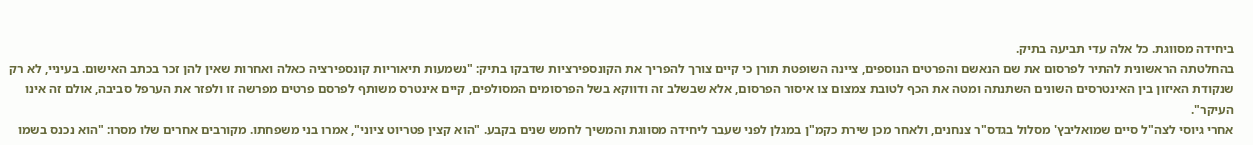ביחידה מסווגת. כל אלה עדי תביעה בתיק.
בהחלטתה הראשונית להתיר לפרסום את שם הנאשם והפרטים הנוספים, ציינה השופטת תורן כי קיים צורך להפריך את הקונספירציות שדבקו בתיק: "נשמעות תיאוריות קונספירציה כאלה ואחרות שאין להן זכר בכתב האישום. בעיניי, לא רק שנקודת האיזון בין האינטרסים השונים השתנתה ומטה את הכף לטובת צמצום צו איסור הפרסום, אלא שבשלב זה ודווקא בשל הפרסומים המסולפים, קיים אינטרס משותף לפרסם פרטים מפרשה זו ולפזר את הערפל סביבה, אולם זה אינו העיקר".
אחרי גיוסי לצה"ל סיים שמואליבץ' מסלול בגדס"ר צנחנים, ולאחר מכן שירת כקמ"ן במגלן לפני שעבר ליחידה מסווגת והמשיך לחמש שנים בקבע. "הוא קצין פטריוט ציוני", אמרו בני משפחתו. מקורבים אחרים שלו מסרו: "הוא נכנס בשמו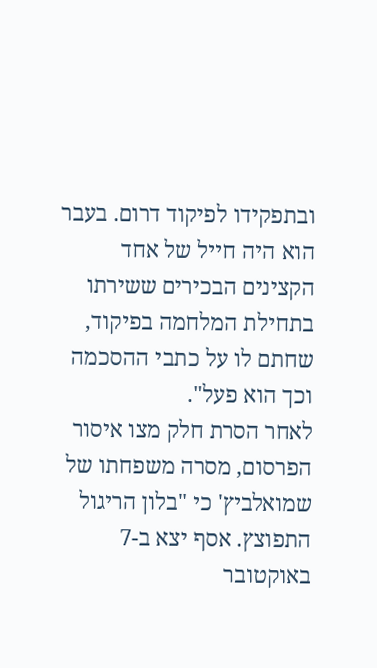ובתפקידו לפיקוד דרום. בעבר הוא היה חייל של אחד הקצינים הבכירים ששירתו בתחילת המלחמה בפיקוד, שחתם לו על כתבי ההסכמה וכך הוא פעל".
לאחר הסרת חלק מצו איסור הפרסום, מסרה משפחתו של שמואלביץ' כי "בלון הריגול התפוצץ. אסף יצא ב-7 באוקטובר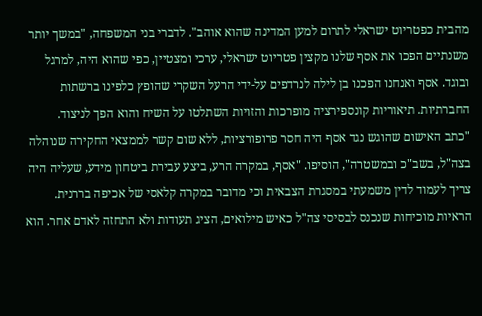מהבית כפטריוט ישראלי לתרום למען המדינה שהוא אוהב". לדברי בני המשפחה, "במשך יותר משנתיים הפכו את אסף שלנו מקצין פטריוט ישראלי, ערכי ומצטיין, כפי שהוא היה, למרגל ובוגד. אסף ואנחנו הפכנו בן לילה לנרדפים על-ידי הרעל השקרי שהופץ כלפינו ברשתות החברתיות. תיאוריות קונספירציה מופרכות והזויות השתלטו על השיח והוא הפך לניצוד.
"כתב האישום שהוגש נגד אסף היה חסר פרופורציות, ללא שום קשר לממצאי החקירה שנוהלה בצה"ל, בשב"כ ובמשטרה", הוסיפו. "אסף, במקרה הרע, ביצע עבירת ביטחון מידע, שעליה היה צריך לעמוד לדין משמעתי במסגרת הצבאית וכי מדובר במקרה קלאסי של אכיפה בררנית. הראיות מוכיחות שנכנס לבסיסי צה"ל כאיש מילואים, הציג תעודות ולא התחזה לאדם אחר. הוא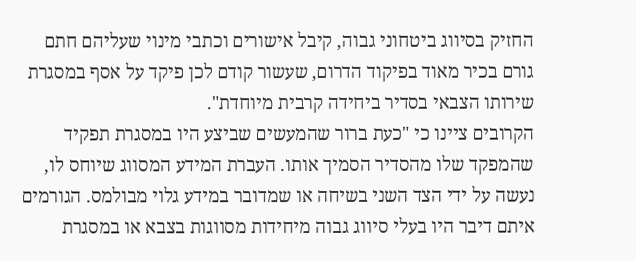החזיק בסיווג ביטחוני גבוה, קיבל אישורים וכתבי מינוי שעליהם חתם גורם בכיר מאוד בפיקוד הדרום, שעשור קודם לכן פיקד על אסף במסגרת שירותו הצבאי בסדיר ביחידה קרבית מיוחדת".
הקרובים ציינו כי "כעת ברור שהמעשים שביצע היו במסגרת תפקיד שהמפקד שלו מהסדיר הסמיך אותו. העברת המידע המסווג שיוחס לו, נעשה על ידי הצד השני בשיחה או שמדובר במידע גלוי מבולמס. הגורמים איתם דיבר היו בעלי סיווג גבוה מיחידות מסווגות בצבא או במסגרת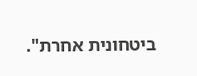ביטחונית אחרת".